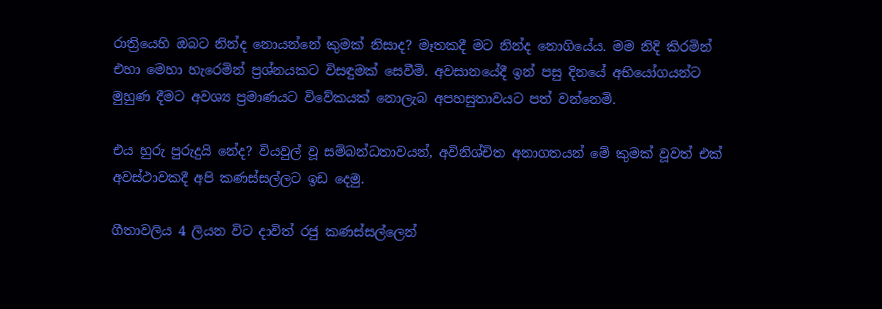රාත්‍රියෙහි ඔබට නින්ද නොයන්නේ කුමක් නිසාද? මෑතකදී මට නින්ද නොගියේය. මම නිදි කිරමින් එහා මෙහා හැරෙමින් ප්‍රශ්නයකට විසඳුමක් සෙවීමි. අවසානයේදී ඉන් පසු දිනයේ අභියෝගයන්ට මුහුණ දීමට අවශ්‍ය ප්‍රමාණයට විවේකයක් නොලැබ අපහසුතාවයට පත් වන්නෙමි.

එය හුරු පුරුදුයි නේද? වියවුල් වූ සම්බන්ධතාවයන්, අවිනිශ්චිත අනාගතයන් මේ කුමක් වූවත් එක් අවස්ථාවකදී අපි කණස්සල්ලට ඉඩ දෙමු.

ගීතාවලිය 4 ලියන විට දාවිත් රජු කණස්සල්ලෙන්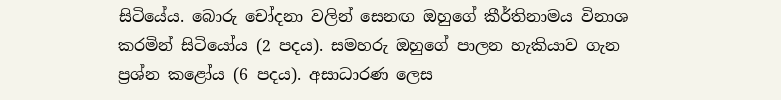සිටියේය. බොරු චෝදනා වලින් සෙනඟ ඔහුගේ කීර්තිනාමය විනාශ කරමින් සිටියෝය (2 පදය). සමහරු ඔහුගේ පාලන හැකියාව ගැන ප්‍රශ්න කළෝය (6 පදය). අසාධාරණ ලෙස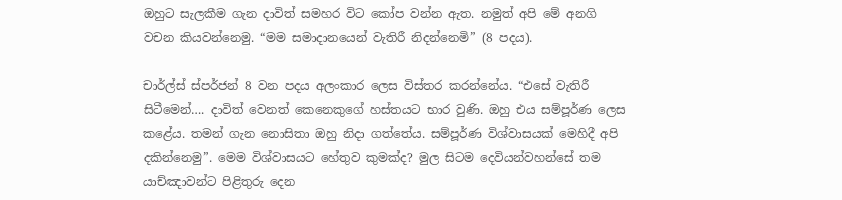ඔහුට සැලකීම ගැන දාවිත් සමහර විට කෝප වන්න ඇත. නමුත් අපි මේ අනගි වචන කියවන්නෙමු. “මම සමාදානයෙන් වැතිරී නිදන්නෙමි” (8 පදය).

චාර්ල්ස් ස්පර්ජන් 8 වන පදය අලංකාර ලෙස විස්තර කරන්නේය. “එසේ වැතිරී සිටීමෙන්…. දාවිත් වෙනත් කෙනෙකුගේ හස්තයට භාර වුණි. ඔහු එය සම්පූර්ණ ලෙස කළේය. තමන් ගැන නොසිතා ඔහු නිදා ගත්තේය. සම්පූර්ණ විශ්වාසයක් මෙහිදී අපි දකින්නෙමු”. මෙම විශ්වාසයට හේතුව කුමක්ද? මුල සිටම දෙවියන්වහන්සේ තම යාච්ඤාවන්ට පිළිතුරු දෙන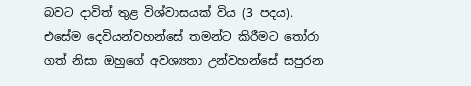බවට දාවිත් තුළ විශ්වාසයක් විය (3 පදය). එසේම දෙවියන්වහන්සේ තමන්ට කිරීමට තෝරා ගත් නිසා ඔහුගේ අවශ්‍යතා උන්වහන්සේ සපුරන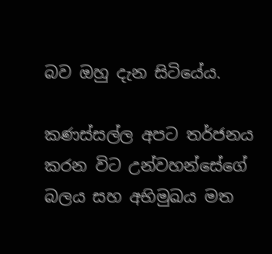බව ඔහු දැන සිටියේය.

කණස්සල්ල අපට තර්ජනය කරන විට උන්වහන්සේගේ බලය සහ අභිමුඛය මත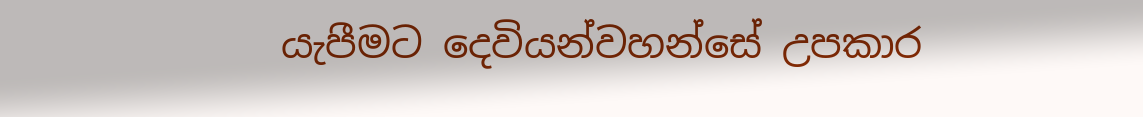යැපීමට දෙවියන්වහන්සේ උපකාර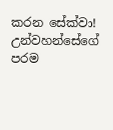කරන සේක්වා! උන්වහන්සේගේ පරම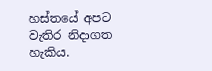හස්තයේ අපට වැතිර නිදාගත හැකිය.